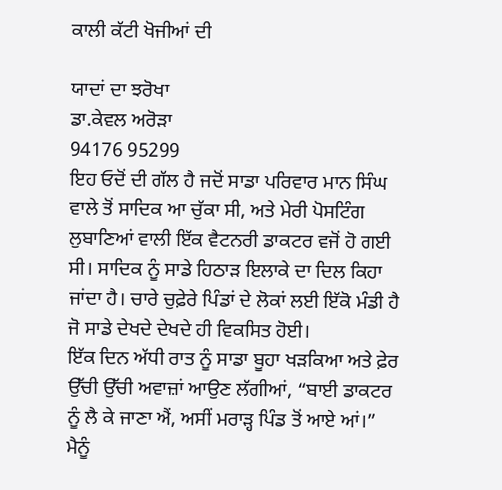ਕਾਲੀ ਕੱਟੀ ਖੋਜੀਆਂ ਦੀ

ਯਾਦਾਂ ਦਾ ਝਰੋਖਾ
ਡਾ.ਕੇਵਲ ਅਰੋੜਾ
94176 95299
ਇਹ ਓਦੋਂ ਦੀ ਗੱਲ ਹੈ ਜਦੋਂ ਸਾਡਾ ਪਰਿਵਾਰ ਮਾਨ ਸਿੰਘ ਵਾਲੇ ਤੋਂ ਸਾਦਿਕ ਆ ਚੁੱਕਾ ਸੀ, ਅਤੇ ਮੇਰੀ ਪੋਸਟਿੰਗ ਲੁਬਾਣਿਆਂ ਵਾਲੀ ਇੱਕ ਵੈਟਨਰੀ ਡਾਕਟਰ ਵਜੋਂ ਹੋ ਗਈ ਸੀ। ਸਾਦਿਕ ਨੂੰ ਸਾਡੇ ਹਿਠਾੜ ਇਲਾਕੇ ਦਾ ਦਿਲ ਕਿਹਾ ਜਾਂਦਾ ਹੈ। ਚਾਰੇ ਚੁਫ਼ੇਰੇ ਪਿੰਡਾਂ ਦੇ ਲੋਕਾਂ ਲਈ ਇੱਕੋ ਮੰਡੀ ਹੈ ਜੋ ਸਾਡੇ ਦੇਖਦੇ ਦੇਖਦੇ ਹੀ ਵਿਕਸਿਤ ਹੋਈ।
ਇੱਕ ਦਿਨ ਅੱਧੀ ਰਾਤ ਨੂੰ ਸਾਡਾ ਬੂਹਾ ਖੜਕਿਆ ਅਤੇ ਫ਼ੇਰ ਉੱਚੀ ਉੱਚੀ ਅਵਾਜ਼ਾਂ ਆਉਣ ਲੱਗੀਆਂ, “ਬਾਈ ਡਾਕਟਰ ਨੂੰ ਲੈ ਕੇ ਜਾਣਾ ਐਂ, ਅਸੀਂ ਮਰਾੜ੍ਹ ਪਿੰਡ ਤੋਂ ਆਏ ਆਂ।” ਮੈਨੂੰ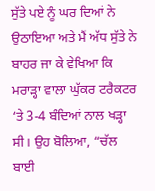ਸੁੱਤੇ ਪਏ ਨੂੰ ਘਰ ਦਿਆਂ ਨੇ ਉਠਾਇਆ ਅਤੇ ਮੈਂ ਅੱਧ ਸੁੱਤੇ ਨੇ ਬਾਹਰ ਜਾ ਕੇ ਵੇਖਿਆ ਕਿ ਮਰਾੜ੍ਹਾ ਵਾਲਾ ਘੁੱਕਰ ਟਰੈਕਟਰ ‘ਤੇ 3-4 ਬੰਦਿਆਂ ਨਾਲ ਖੜ੍ਹਾ ਸੀ। ਉਹ ਬੋਲਿਆ, “ਚੱਲ ਬਾਈ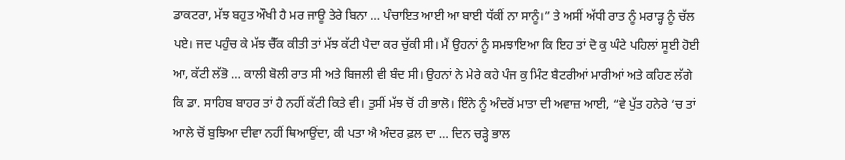ਡਾਕਟਰਾ, ਮੱਝ ਬਹੁਤ ਔਖੀ ਹੈ ਮਰ ਜਾਊ ਤੇਰੇ ਬਿਨਾ … ਪੰਚਾਇਤ ਆਈ ਆ ਬਾਈ ਧੱਕੀਂ ਨਾ ਸਾਨੂੰ।” ਤੇ ਅਸੀਂ ਅੱਧੀ ਰਾਤ ਨੂੰ ਮਰਾੜ੍ਹ ਨੂੰ ਚੱਲ ਪਏ। ਜਦ ਪਹੁੰਚ ਕੇ ਮੱਝ ਚੈੱਕ ਕੀਤੀ ਤਾਂ ਮੱਝ ਕੱਟੀ ਪੈਦਾ ਕਰ ਚੁੱਕੀ ਸੀ। ਮੈਂ ਉਹਨਾਂ ਨੂੰ ਸਮਝਾਇਆ ਕਿ ਇਹ ਤਾਂ ਦੋ ਕੁ ਘੰਟੇ ਪਹਿਲਾਂ ਸੂਈ ਹੋਈ ਆ, ਕੱਟੀ ਲੱਭੋ … ਕਾਲੀ ਬੋਲੀ ਰਾਤ ਸੀ ਅਤੇ ਬਿਜਲੀ ਵੀ ਬੰਦ ਸੀ। ਉਹਨਾਂ ਨੇ ਮੇਰੇ ਕਹੇ ਪੰਜ ਕੁ ਮਿੰਟ ਬੈਟਰੀਆਂ ਮਾਰੀਆਂ ਅਤੇ ਕਹਿਣ ਲੱਗੇ ਕਿ ਡਾ. ਸਾਹਿਬ ਬਾਹਰ ਤਾਂ ਹੈ ਨਹੀਂ ਕੱਟੀ ਕਿਤੇ ਵੀ। ਤੁਸੀਂ ਮੱਝ ਚੋਂ ਹੀ ਭਾਲੋ। ਇੰਨੇ ਨੂੰ ਅੰਦਰੋਂ ਮਾਤਾ ਦੀ ਅਵਾਜ਼ ਆਈ, “ਵੇ ਪੁੱਤ ਹਨੇਰੇ ‘ਚ ਤਾਂ ਆਲੇ ਚੋਂ ਬੁਝਿਆ ਦੀਵਾ ਨਹੀਂ ਥਿਆਉਂਦਾ, ਕੀ ਪਤਾ ਐ ਅੰਦਰ ਫ਼ਲ ਦਾ … ਦਿਨ ਚੜ੍ਹੇ ਭਾਲ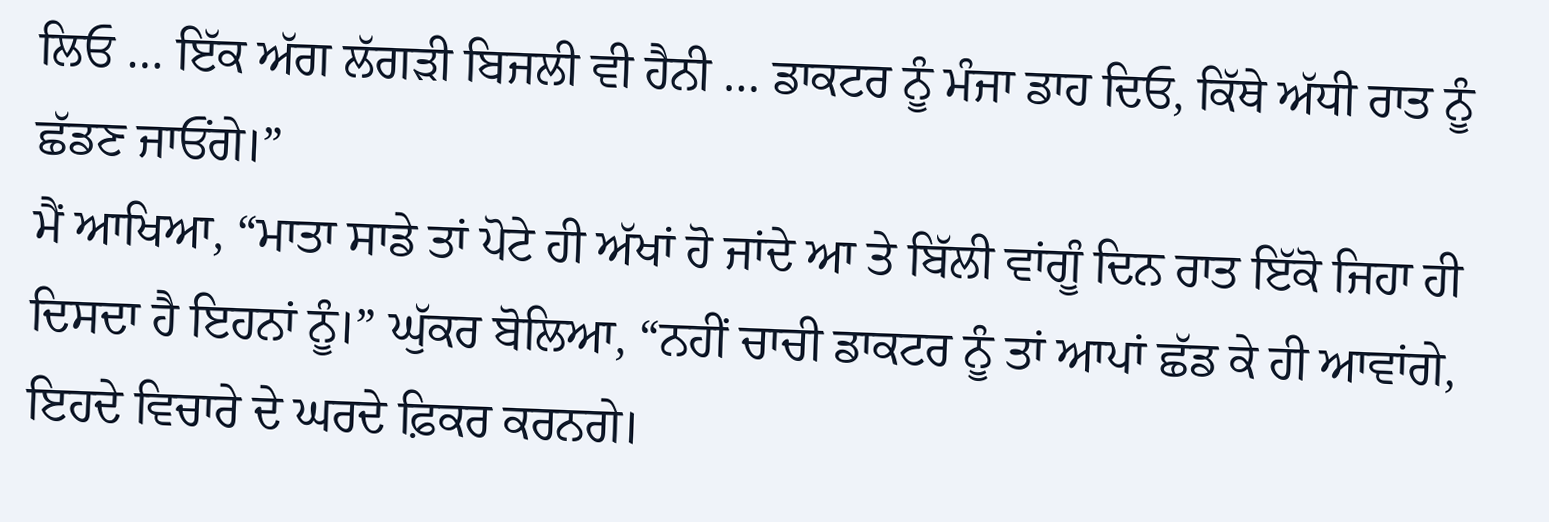ਲਿਓ … ਇੱਕ ਅੱਗ ਲੱਗੜੀ ਬਿਜਲੀ ਵੀ ਹੈਨੀ … ਡਾਕਟਰ ਨੂੰ ਮੰਜਾ ਡਾਹ ਦਿਓ, ਕਿੱਥੇ ਅੱਧੀ ਰਾਤ ਨੂੰ ਛੱਡਣ ਜਾਓਂਗੇ।”
ਮੈਂ ਆਖਿਆ, “ਮਾਤਾ ਸਾਡੇ ਤਾਂ ਪੋਟੇ ਹੀ ਅੱਖਾਂ ਹੋ ਜਾਂਦੇ ਆ ਤੇ ਬਿੱਲੀ ਵਾਂਗੂੰ ਦਿਨ ਰਾਤ ਇੱਕੋ ਜਿਹਾ ਹੀ ਦਿਸਦਾ ਹੈ ਇਹਨਾਂ ਨੂੰ।” ਘੁੱਕਰ ਬੋਲਿਆ, “ਨਹੀਂ ਚਾਚੀ ਡਾਕਟਰ ਨੂੰ ਤਾਂ ਆਪਾਂ ਛੱਡ ਕੇ ਹੀ ਆਵਾਂਗੇ, ਇਹਦੇ ਵਿਚਾਰੇ ਦੇ ਘਰਦੇ ਫ਼ਿਕਰ ਕਰਨਗੇ।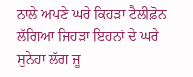ਨਾਲੇ ਅਪਣੇ ਘਰੇ ਕਿਹੜਾ ਟੈਲੀਫ਼ੋਨ ਲੱਗਿਆ ਜਿਹੜਾ ਇਹਨਾਂ ਦੇ ਘਰੇ ਸੁਨੇਹਾ ਲੱਗ ਜੂ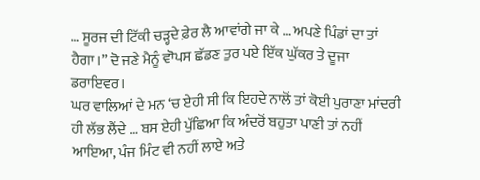… ਸੂਰਜ ਦੀ ਟਿੱਕੀ ਚੜ੍ਹਦੇ ਫ਼ੇਰ ਲੈ ਆਵਾਂਗੇ ਜਾ ਕੇ … ਅਪਣੇ ਪਿੰਡਾਂ ਦਾ ਤਾਂ ਹੈਗਾ।” ਦੋ ਜਣੇ ਮੈਨੂੰ ਵਾੋਪਸ ਛੱਡਣ ਤੁਰ ਪਏ ਇੱਕ ਘੁੱਕਰ ਤੇ ਦੂਜਾ ਡਰਾਇਵਰ।
ਘਰ ਵਾਲਿਆਂ ਦੇ ਮਨ ‘ਚ ਏਹੀ ਸੀ ਕਿ ਇਹਦੇ ਨਾਲੋਂ ਤਾਂ ਕੋਈ ਪੁਰਾਣਾ ਮਾਂਦਰੀ ਹੀ ਲੱਭ ਲੈਂਦੇ … ਬਸ ਏਹੀ ਪੁੱਛਿਆ ਕਿ ਅੰਦਰੋਂ ਬਹੁਤਾ ਪਾਣੀ ਤਾਂ ਨਹੀਂ ਆਇਆ, ਪੰਜ ਮਿੰਟ ਵੀ ਨਹੀਂ ਲਾਏ ਅਤੇ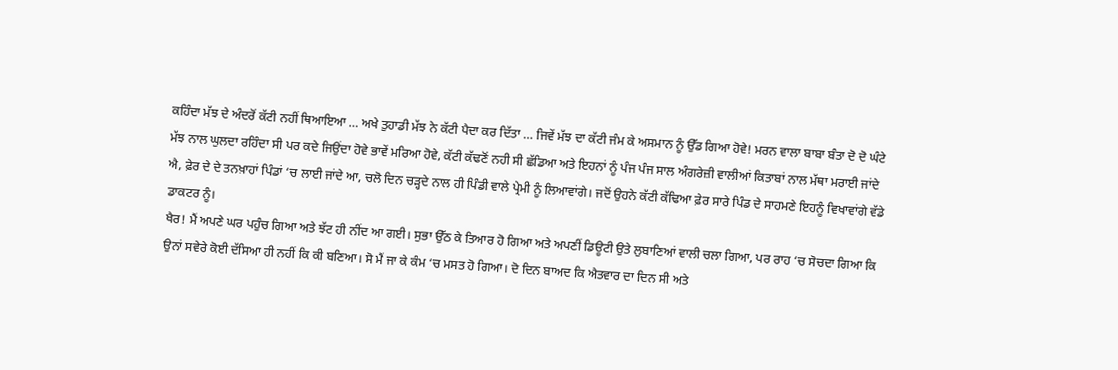ਕਹਿੰਦਾ ਮੱਝ ਦੇ ਅੰਦਰੋਂ ਕੱਟੀ ਨਹੀਂ ਥਿਆਇਆ … ਅਖੇ ਤੁਹਾਡੀ ਮੱਝ ਨੇ ਕੱਟੀ ਪੈਦਾ ਕਰ ਦਿੱਤਾ … ਜਿਵੇਂ ਮੱਝ ਦਾ ਕੱਟੀ ਜੰਮ ਕੇ ਅਸਮਾਨ ਨੂੰ ਉੱਡ ਗਿਆ ਹੋਵੇ! ਮਰਨ ਵਾਲਾ ਬਾਬਾ ਬੰਤਾ ਦੋ ਦੋ ਘੰਟੇ ਮੱਝ ਨਾਲ ਘੁਲਦਾ ਰਹਿੰਦਾ ਸੀ ਪਰ ਕਦੇ ਜਿਉਂਦਾ ਹੋਵੇ ਭਾਵੇਂ ਮਰਿਆ ਹੋਵੇ, ਕੱਟੀ ਕੱਢਣੋਂ ਨਹੀ ਸੀ ਛੱਡਿਆ ਅਤੇ ਇਹਨਾਂ ਨੂੰ ਪੰਜ ਪੰਜ ਸਾਲ ਅੰਗਰੇਜ਼ੀ ਵਾਲੀਆਂ ਕਿਤਾਬਾਂ ਨਾਲ ਮੱਥਾ ਮਰਾਈ ਜਾਂਦੇ ਐ, ਫ਼ੇਰ ਦੇ ਦੇ ਤਨਖ਼ਾਹਾਂ ਪਿੰਡਾਂ ‘ਚ ਲਾਈ ਜਾਂਦੇ ਆ, ਚਲੋ ਦਿਨ ਚੜ੍ਹਦੇ ਨਾਲ ਹੀ ਪਿੰਡੀ ਵਾਲੇ ਪ੍ਰੇਮੀ ਨੂੰ ਲਿਆਵਾਂਗੇ। ਜਦੋਂ ਉਹਨੇ ਕੱਟੀ ਕੱਢਿਆ ਫ਼ੇਰ ਸਾਰੇ ਪਿੰਡ ਦੇ ਸਾਹਮਣੇ ਇਹਨੂੰ ਵਿਖਾਵਾਂਗੇ ਵੱਡੇ ਡਾਕਟਰ ਨੂੰ।
ਖੈਰ! ਮੈਂ ਅਪਣੇ ਘਰ ਪਹੁੰਚ ਗਿਆ ਅਤੇ ਝੱਟ ਹੀ ਨੀਂਦ ਆ ਗਈ। ਸੁਭਾ ਉੱਠ ਕੇ ਤਿਆਰ ਹੋ ਗਿਆ ਅਤੇ ਅਪਣੀਂ ਡਿਊਟੀ ਉਤੇ ਲੁਬਾਣਿਆਂ ਵਾਲੀ ਚਲਾ ਗਿਆ, ਪਰ ਰਾਹ ‘ਚ ਸੋਚਦਾ ਗਿਆ ਕਿ ਉਨਾਂ ਸਵੇਰੇ ਕੋਈ ਦੱਸਿਆ ਹੀ ਨਹੀਂ ਕਿ ਕੀ ਬਣਿਆ। ਸੋ ਮੈਂ ਜਾ ਕੇ ਕੰਮ ‘ਚ ਮਸਤ ਹੋ ਗਿਆ। ਦੋ ਦਿਨ ਬਾਅਦ ਕਿ ਐਤਵਾਰ ਦਾ ਦਿਨ ਸੀ ਅਤੇ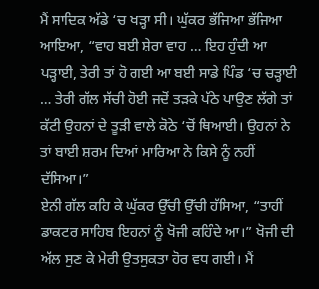ਮੈਂ ਸਾਦਿਕ ਅੱਡੇ ‘ਚ ਖੜ੍ਹਾ ਸੀ। ਘੁੱਕਰ ਭੱਜਿਆ ਭੱਜਿਆ ਆਇਆ, “ਵਾਹ ਬਈ ਸ਼ੇਰਾ ਵਾਹ … ਇਹ ਹੁੰਦੀ ਆ ਪੜ੍ਹਾਈ, ਤੇਰੀ ਤਾਂ ਹੋ ਗਈ ਆ ਬਈ ਸਾਡੇ ਪਿੰਡ ‘ਚ ਚੜ੍ਹਾਈ … ਤੇਰੀ ਗੱਲ ਸੱਚੀ ਹੋਈ ਜਦੋਂ ਤੜਕੇ ਪੱਠੇ ਪਾਉਣ ਲੱਗੇ ਤਾਂ ਕੱਟੀ ਉਹਨਾਂ ਦੇ ਤੂੜੀ ਵਾਲੇ ਕੋਠੇ ‘ਚੋਂ ਥਿਆਈ। ਉਹਨਾਂ ਨੇ ਤਾਂ ਬਾਈ ਸ਼ਰਮ ਦਿਆਂ ਮਾਰਿਆ ਨੇ ਕਿਸੇ ਨੂੰ ਨਹੀਂ ਦੱਸਿਆ।”
ਏਨੀ ਗੱਲ ਕਹਿ ਕੇ ਘੁੱਕਰ ਉੱਚੀ ਉੱਚੀ ਹੱਸਿਆ, “ਤਾਹੀਂ ਡਾਕਟਰ ਸਾਹਿਬ ਇਹਨਾਂ ਨੂੰ ਖੋਜੀ ਕਹਿੰਦੇ ਆ।” ਖੋਜੀ ਦੀ ਅੱਲ ਸੁਣ ਕੇ ਮੇਰੀ ਉਤਸੁਕਤਾ ਹੋਰ ਵਧ ਗਈ। ਮੈਂ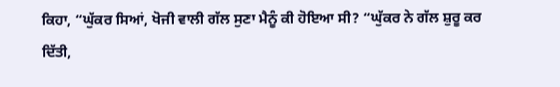ਕਿਹਾ, “ਘੁੱਕਰ ਸਿਆਂ, ਖੋਜੀ ਵਾਲੀ ਗੱਲ ਸੁਣਾ ਮੈਨੂੰ ਕੀ ਹੋਇਆ ਸੀ? “ਘੁੱਕਰ ਨੇ ਗੱਲ ਸ਼ੁਰੂ ਕਰ ਦਿੱਤੀ,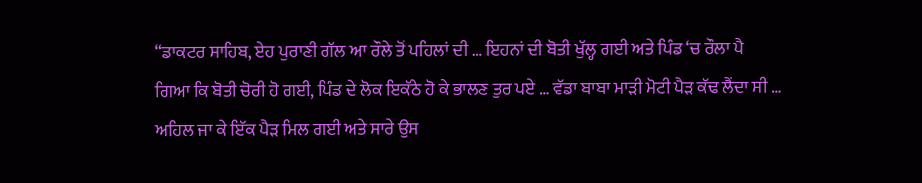“ਡਾਕਟਰ ਸਾਹਿਬ, ਏਹ ਪੁਰਾਣੀ ਗੱਲ ਆ ਰੌਲੇ ਤੋਂ ਪਹਿਲਾਂ ਦੀ … ਇਹਨਾਂ ਦੀ ਬੋਤੀ ਖੁੱਲ੍ਹ ਗਈ ਅਤੇ ਪਿੰਡ ‘ਚ ਰੌਲਾ ਪੈ ਗਿਆ ਕਿ ਬੋਤੀ ਚੋਰੀ ਹੋ ਗਈ, ਪਿੰਡ ਦੇ ਲੋਕ ਇਕੱਠੇ ਹੋ ਕੇ ਭਾਲਣ ਤੁਰ ਪਏ … ਵੱਡਾ ਬਾਬਾ ਮਾੜੀ ਮੋਟੀ ਪੈੜ ਕੱਢ ਲੈਂਦਾ ਸੀ … ਅਹਿਲ ਜਾ ਕੇ ਇੱਕ ਪੈੜ ਮਿਲ ਗਈ ਅਤੇ ਸਾਰੇ ਉਸ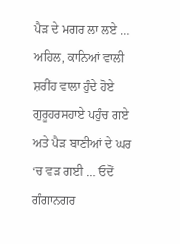ਪੈੜ ਦੇ ਮਗਰ ਲਾ ਲਏ … ਅਹਿਲ, ਕਾਨਿਆਂ ਵਾਲੀ ਸ਼ਰੀਂਹ ਵਾਲਾ ਹੁੰਦੇ ਹੋਏ ਗੁਰੂਹਰਸਹਾਏ ਪਹੁੰਚ ਗਏ ਅਤੇ ਪੈੜ ਬਾਣੀਆਂ ਦੇ ਘਰ ‘ਚ ਵੜ ਗਈ … ਓਦੋਂ ਗੰਗਾਨਗਰ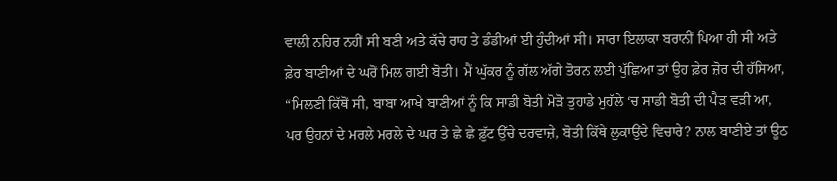ਵਾਲੀ ਨਹਿਰ ਨਹੀਂ ਸੀ ਬਣੀ ਅਤੇ ਕੱਚੇ ਰਾਹ ਤੇ ਡੰਡੀਆਂ ਈ ਹੁੰਦੀਆਂ ਸੀ। ਸਾਰਾ ਇਲਾਕਾ ਬਰਾਨੀਂ ਪਿਆ ਹੀ ਸੀ ਅਤੇ ਫ਼ੇਰ ਬਾਣੀਆਂ ਦੇ ਘਰੋਂ ਮਿਲ ਗਈ ਬੋਤੀ। ਮੈਂ ਘੁੱਕਰ ਨੂੰ ਗੱਲ ਅੱਗੇ ਤੋਰਨ ਲਈ ਪੁੱਛਿਆ ਤਾਂ ਉਹ ਫ਼ੇਰ ਜ਼ੋਰ ਦੀ ਹੱਸਿਆ, “ਮਿਲਣੀ ਕਿੱਥੋਂ ਸੀ, ਬਾਬਾ ਆਖੇ ਬਾਣੀਆਂ ਨੂੰ ਕਿ ਸਾਡੀ ਬੋਤੀ ਮੋੜੋ ਤੁਹਾਡੇ ਮੁਹੱਲੇ ‘ਚ ਸਾਡੀ ਬੋਤੀ ਦੀ ਪੈੜ ਵੜੀ ਆ, ਪਰ ਉਹਨਾਂ ਦੇ ਮਰਲੇ ਮਰਲੇ ਦੇ ਘਰ ਤੇ ਛੇ ਛੇ ਫ਼ੁੱਟ ਉੱਚੇ ਦਰਵਾਜ਼ੇ, ਬੋਤੀ ਕਿੱਥੇ ਲੁਕਾਉਂਦੇ ਵਿਚਾਰੇ? ਨਾਲ ਬਾਣੀਏ ਤਾਂ ਊਠ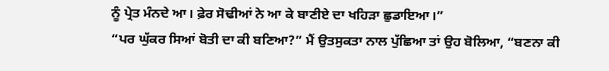ਨੂੰ ਪ੍ਰੇਤ ਮੰਨਦੇ ਆ। ਫ਼ੇਰ ਸੋਢੀਆਂ ਨੇ ਆ ਕੇ ਬਾਣੀਏ ਦਾ ਖਹਿੜਾ ਛੁਡਾਇਆ।”
“ਪਰ ਘੁੱਕਰ ਸਿਆਂ ਬੋਤੀ ਦਾ ਕੀ ਬਣਿਆ?” ਮੈਂ ਉਤਸੁਕਤਾ ਨਾਲ ਪੁੱਛਿਆ ਤਾਂ ਉਹ ਬੋਲਿਆ, “ਬਣਨਾ ਕੀ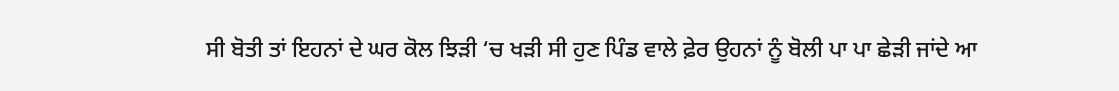ਸੀ ਬੋਤੀ ਤਾਂ ਇਹਨਾਂ ਦੇ ਘਰ ਕੋਲ ਝਿੜੀ ‘ਚ ਖੜੀ ਸੀ ਹੁਣ ਪਿੰਡ ਵਾਲੇ ਫ਼ੇਰ ਉਹਨਾਂ ਨੂੰ ਬੋਲੀ ਪਾ ਪਾ ਛੇੜੀ ਜਾਂਦੇ ਆ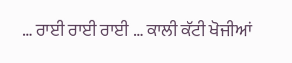… ਰਾਈ ਰਾਈ ਰਾਈ … ਕਾਲੀ ਕੱਟੀ ਖੋਜੀਆਂ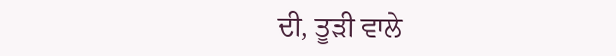ਦੀ, ਤੂੜੀ ਵਾਲੇ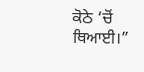ਕੋਠੇ ‘ਚੋਂ ਥਿਆਈ।”